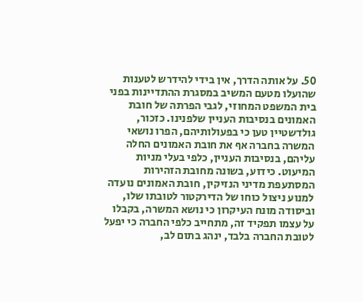50. על אותה הדרך, אין בידי להידרש לטענות שהועלו מטעם המשיב במסגרת ההתדיינות בפני בית המשפט המחוזי, לגבי הפרתה של חובת האמונים בנסיבות העניין שלפנינו. כזכור, גולדשטיין טען כי בפעולותיהם, הפרו נושאי המשרה בחברה אף את חובת האמונים החלה עליהם, בנסיבות העניין, כלפי בעלי מניות המיעוט. כידוע, בשונה מחובת הזהירות המסתעפת מדיני הנזיקין, חובת האמונים נועדה למנוע ניצול כוחו של הדירקטור לטובתו שלו, וביסודה מונח העיקרון כי נושא המשרה, בקבלו על עצמו תפקיד זה, מתחייב כלפי החברה כי יפעל לטובת החברה בלבד, ינהג בתום לב,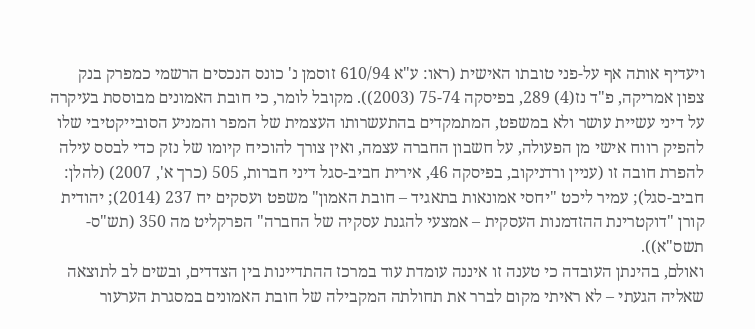ויעדיף אותה אף על-פני טובתו האישית (ראו: ע"א 610/94 זוסמן נ' כונס הנכסים הרשמי כמפרק בנק צפון אמריקה, פ"ד נז(4) 289, בפיסקה 75-74 (2003)). מקובל לומר, כי חובת האמונים מבוססת בעיקרה על דיני עשיית עושר ולא במשפט, המתמקדים בהתעשרותו העצמית של המפר והמניע הסובייקטיבי שלו להפיק רווח אישי מן הפעולה, על חשבון החברה עצמה, ואין צורך להוכיח קיומו של נזק כדי לבסס עילה להפרת חובה זו (עניין ורדניקוב, בפיסקה 46, אירית חביב-סגל דיני חברות, 505 (כרך א', 2007) (להלן: חביב-סגל); עמיר ליכט "יחסי אמונאות בתאגיד – חובת האמון" משפט ועסקים יח 237 (2014); יהודית קורן "דוקטרינת ההזדמנות העסקית – אמצעי להגנת עסקיה של החברה" הפרקליט מה 350 (תש"ס-תשס"א)).
ואולם, בהינתן העובדה כי טענה זו איננה עומדת עוד במרכז ההתדיינות בין הצדדים, ובשים לב לתוצאה שאליה הגעתי – לא ראיתי מקום לברר את תחולתה המקבילה של חובת האמונים במסגרת הערעור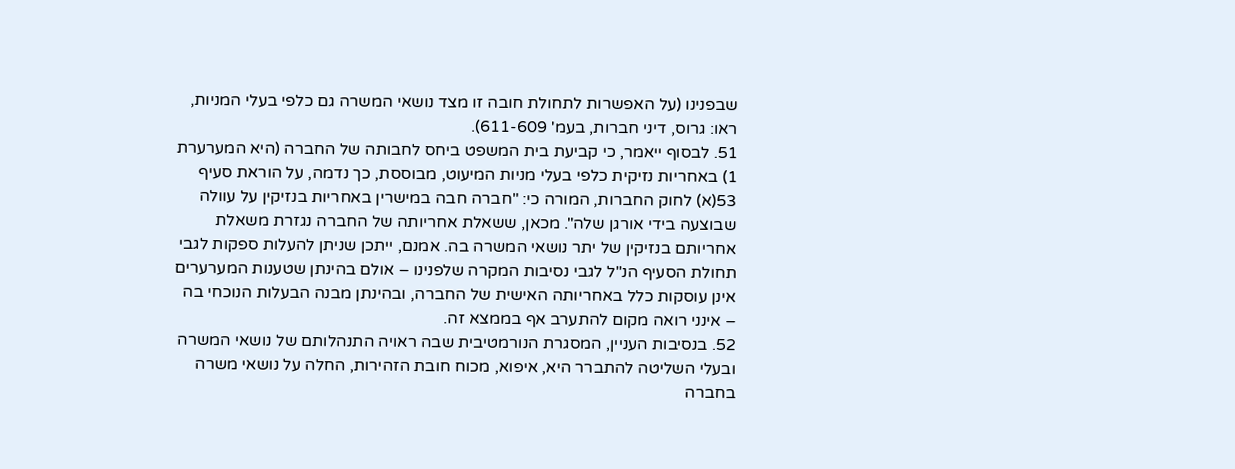שבפנינו (על האפשרות לתחולת חובה זו מצד נושאי המשרה גם כלפי בעלי המניות, ראו: גרוס, דיני חברות, בעמ' 611-609).
51. לבסוף ייאמר, כי קביעת בית המשפט ביחס לחבותה של החברה (היא המערערת 1) באחריות נזיקית כלפי בעלי מניות המיעוט, מבוססת, כך נדמה, על הוראת סעיף 53(א) לחוק החברות, המורה כי: "חברה חבה במישרין באחריות בנזיקין על עוולה שבוצעה בידי אורגן שלה". מכאן, ששאלת אחריותה של החברה נגזרת משאלת אחריותם בנזיקין של יתר נושאי המשרה בה. אמנם, ייתכן שניתן להעלות ספקות לגבי תחולת הסעיף הנ"ל לגבי נסיבות המקרה שלפנינו – אולם בהינתן שטענות המערערים אינן עוסקות כלל באחריותה האישית של החברה, ובהינתן מבנה הבעלות הנוכחי בה – אינני רואה מקום להתערב אף בממצא זה.
52. בנסיבות העניין, המסגרת הנורמטיבית שבה ראויה התנהלותם של נושאי המשרה ובעלי השליטה להתברר היא, איפוא, מכוח חובת הזהירות, החלה על נושאי משרה בחברה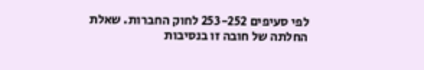לפי סעיפים 253-252 לחוק החברות. שאלת החלתה של חובה זו בנסיבות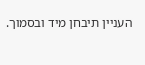העניין תיבחן מיד ובסמוך.